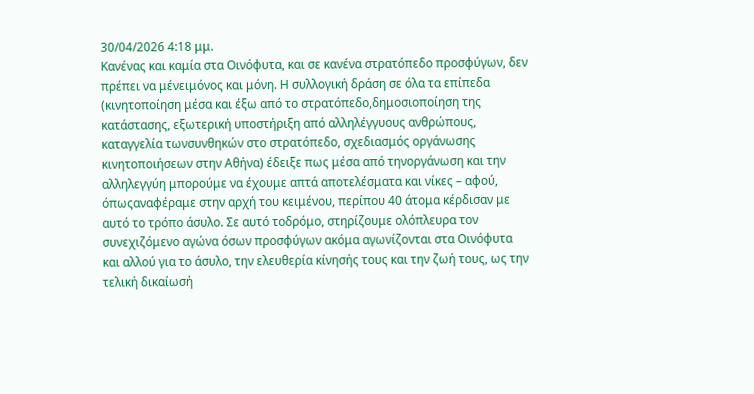30/04/2026 4:18 μμ.
Κανένας και καμία στα Οινόφυτα, και σε κανένα στρατόπεδο προσφύγων, δεν πρέπει να μένειμόνος και μόνη. Η συλλογική δράση σε όλα τα επίπεδα (κινητοποίηση μέσα και έξω από το στρατόπεδο,δημοσιοποίηση της κατάστασης, εξωτερική υποστήριξη από αλληλέγγυους ανθρώπους, καταγγελία τωνσυνθηκών στο στρατόπεδο, σχεδιασμός οργάνωσης κινητοποιήσεων στην Αθήνα) έδειξε πως μέσα από τηνοργάνωση και την αλληλεγγύη μπορούμε να έχουμε απτά αποτελέσματα και νίκες – αφού, όπωςαναφέραμε στην αρχή του κειμένου, περίπου 40 άτομα κέρδισαν με αυτό το τρόπο άσυλο. Σε αυτό τοδρόμο, στηρίζουμε ολόπλευρα τον συνεχιζόμενο αγώνα όσων προσφύγων ακόμα αγωνίζονται στα Οινόφυτα και αλλού για το άσυλο, την ελευθερία κίνησής τους και την ζωή τους, ως την τελική δικαίωσή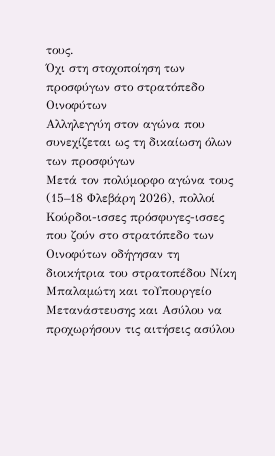τους.
Όχι στη στοχοποίηση των προσφύγων στο στρατόπεδο Οινοφύτων
Αλληλεγγύη στον αγώνα που συνεχίζεται ως τη δικαίωση όλων των προσφύγων
Μετά τον πολύμορφο αγώνα τους (15–18 Φλεβάρη 2026), πολλοί Κούρδοι-ισσες πρόσφυγες-ισσες που ζούν στο στρατόπεδο των Οινοφύτων οδήγησαν τη διοικήτρια του στρατοπέδου Νίκη Μπαλαμώτη και τοΥπουργείο Μετανάστευσης και Ασύλου να προχωρήσουν τις αιτήσεις ασύλου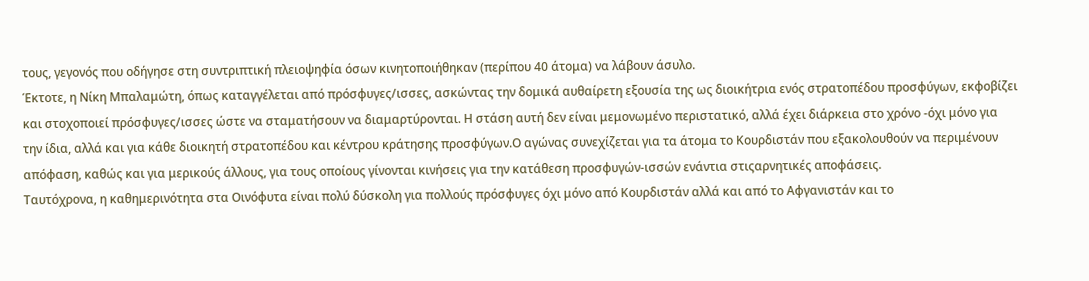τους, γεγονός που οδήγησε στη συντριπτική πλειοψηφία όσων κινητοποιήθηκαν (περίπου 40 άτομα) να λάβουν άσυλο.
Έκτοτε, η Νίκη Μπαλαμώτη, όπως καταγγέλεται από πρόσφυγες/ισσες, ασκώντας την δομικά αυθαίρετη εξουσία της ως διοικήτρια ενός στρατοπέδου προσφύγων, εκφοβίζει και στοχοποιεί πρόσφυγες/ισσες ώστε να σταματήσουν να διαμαρτύρονται. Η στάση αυτή δεν είναι μεμονωμένο περιστατικό, αλλά έχει διάρκεια στο χρόνο -όχι μόνο για την ίδια, αλλά και για κάθε διοικητή στρατοπέδου και κέντρου κράτησης προσφύγων.Ο αγώνας συνεχίζεται για τα άτομα το Κουρδιστάν που εξακολουθούν να περιμένουν απόφαση, καθώς και για μερικούς άλλους, για τους οποίους γίνονται κινήσεις για την κατάθεση προσφυγών-ισσών ενάντια στιςαρνητικές αποφάσεις.
Ταυτόχρονα, η καθημερινότητα στα Οινόφυτα είναι πολύ δύσκολη για πολλούς πρόσφυγες όχι μόνο από Κουρδιστάν αλλά και από το Αφγανιστάν και το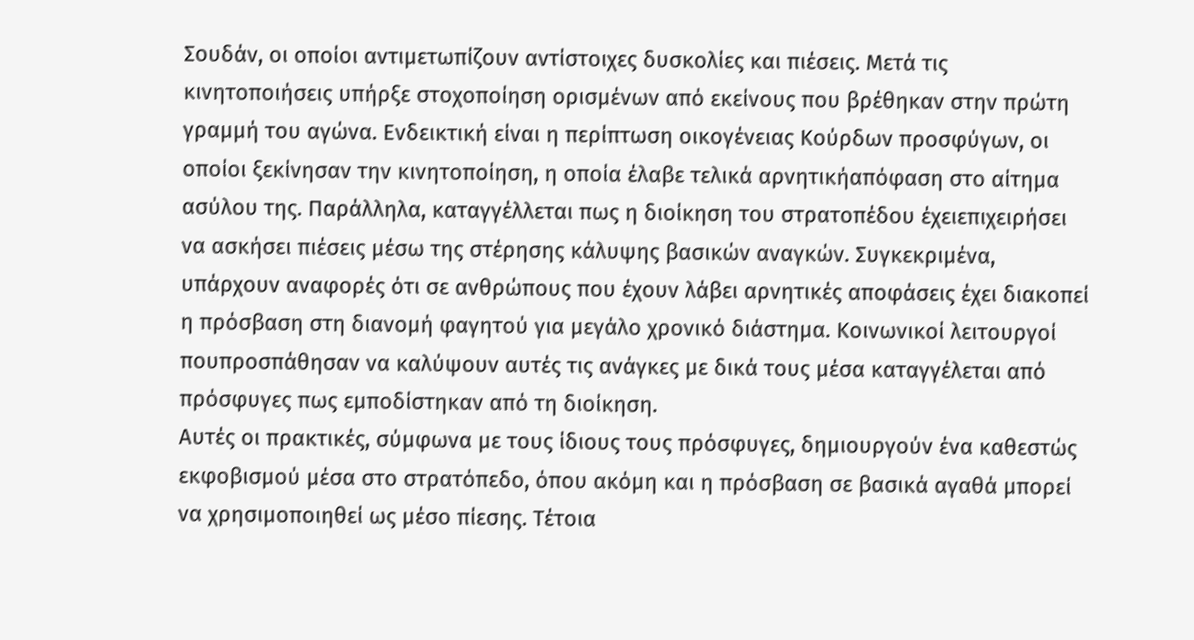Σουδάν, οι οποίοι αντιμετωπίζουν αντίστοιχες δυσκολίες και πιέσεις. Μετά τις κινητοποιήσεις υπήρξε στοχοποίηση ορισμένων από εκείνους που βρέθηκαν στην πρώτη γραμμή του αγώνα. Ενδεικτική είναι η περίπτωση οικογένειας Κούρδων προσφύγων, οι οποίοι ξεκίνησαν την κινητοποίηση, η οποία έλαβε τελικά αρνητικήαπόφαση στο αίτημα ασύλου της. Παράλληλα, καταγγέλλεται πως η διοίκηση του στρατοπέδου έχειεπιχειρήσει να ασκήσει πιέσεις μέσω της στέρησης κάλυψης βασικών αναγκών. Συγκεκριμένα, υπάρχουν αναφορές ότι σε ανθρώπους που έχουν λάβει αρνητικές αποφάσεις έχει διακοπεί η πρόσβαση στη διανομή φαγητού για μεγάλο χρονικό διάστημα. Κοινωνικοί λειτουργοί πουπροσπάθησαν να καλύψουν αυτές τις ανάγκες με δικά τους μέσα καταγγέλεται από πρόσφυγες πως εμποδίστηκαν από τη διοίκηση.
Αυτές οι πρακτικές, σύμφωνα με τους ίδιους τους πρόσφυγες, δημιουργούν ένα καθεστώς εκφοβισμού μέσα στο στρατόπεδο, όπου ακόμη και η πρόσβαση σε βασικά αγαθά μπορεί να χρησιμοποιηθεί ως μέσο πίεσης. Τέτοια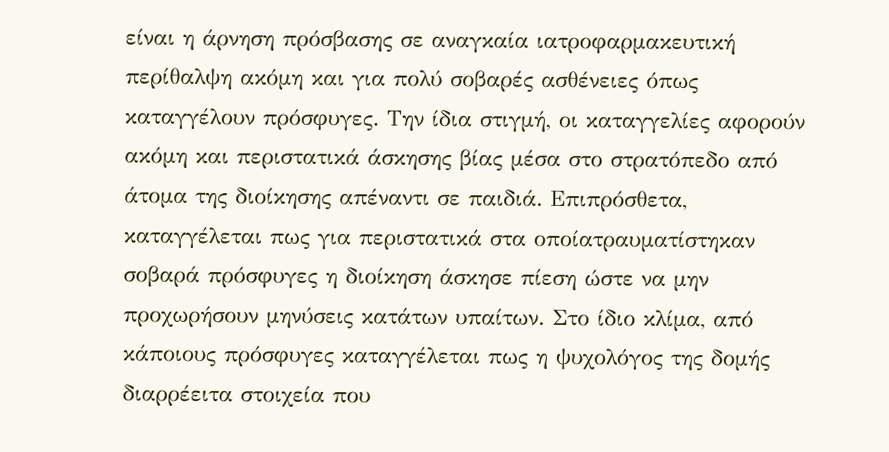είναι η άρνηση πρόσβασης σε αναγκαία ιατροφαρμακευτική περίθαλψη ακόμη και για πολύ σοβαρές ασθένειες όπως καταγγέλουν πρόσφυγες. Την ίδια στιγμή, οι καταγγελίες αφορούν ακόμη και περιστατικά άσκησης βίας μέσα στο στρατόπεδο από άτομα της διοίκησης απέναντι σε παιδιά. Επιπρόσθετα, καταγγέλεται πως για περιστατικά στα οποίατραυματίστηκαν σοβαρά πρόσφυγες η διοίκηση άσκησε πίεση ώστε να μην προχωρήσουν μηνύσεις κατάτων υπαίτων. Στο ίδιο κλίμα, από κάποιους πρόσφυγες καταγγέλεται πως η ψυχολόγος της δομής διαρρέειτα στοιχεία που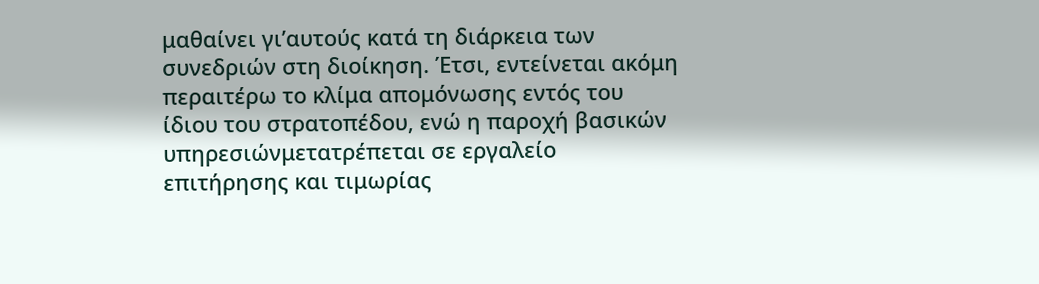μαθαίνει γι’αυτούς κατά τη διάρκεια των συνεδριών στη διοίκηση. Έτσι, εντείνεται ακόμη περαιτέρω το κλίμα απομόνωσης εντός του ίδιου του στρατοπέδου, ενώ η παροχή βασικών υπηρεσιώνμετατρέπεται σε εργαλείο επιτήρησης και τιμωρίας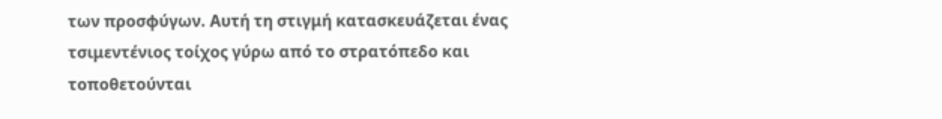των προσφύγων. Αυτή τη στιγμή κατασκευάζεται ένας τσιμεντένιος τοίχος γύρω από το στρατόπεδο και τοποθετούνται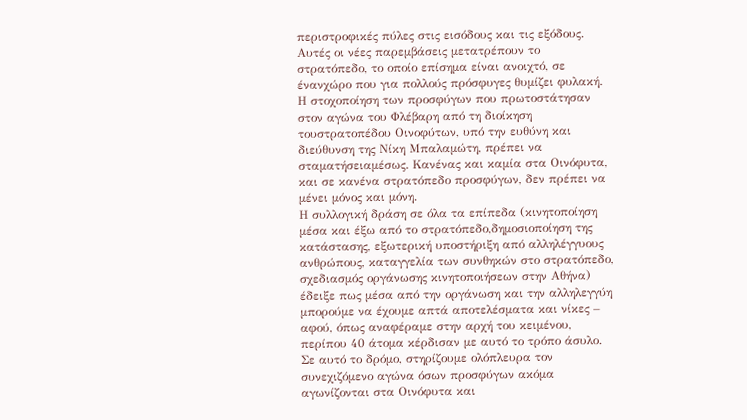περιστροφικές πύλες στις εισόδους και τις εξόδους. Αυτές οι νέες παρεμβάσεις μετατρέπουν το στρατόπεδο, το οποίο επίσημα είναι ανοιχτό, σε ένανχώρο που για πολλούς πρόσφυγες θυμίζει φυλακή. Η στοχοποίηση των προσφύγων που πρωτοστάτησαν στον αγώνα του Φλέβαρη από τη διοίκηση τουστρατοπέδου Οινοφύτων, υπό την ευθύνη και διεύθυνση της Νίκη Μπαλαμώτη, πρέπει να σταματήσειαμέσως. Κανένας και καμία στα Οινόφυτα, και σε κανένα στρατόπεδο προσφύγων, δεν πρέπει να μένει μόνος και μόνη.
Η συλλογική δράση σε όλα τα επίπεδα (κινητοποίηση μέσα και έξω από το στρατόπεδο,δημοσιοποίηση της κατάστασης, εξωτερική υποστήριξη από αλληλέγγυους ανθρώπους, καταγγελία των συνθηκών στο στρατόπεδο, σχεδιασμός οργάνωσης κινητοποιήσεων στην Αθήνα) έδειξε πως μέσα από την οργάνωση και την αλληλεγγύη μπορούμε να έχουμε απτά αποτελέσματα και νίκες – αφού, όπως αναφέραμε στην αρχή του κειμένου, περίπου 40 άτομα κέρδισαν με αυτό το τρόπο άσυλο. Σε αυτό το δρόμο, στηρίζουμε ολόπλευρα τον συνεχιζόμενο αγώνα όσων προσφύγων ακόμα αγωνίζονται στα Οινόφυτα και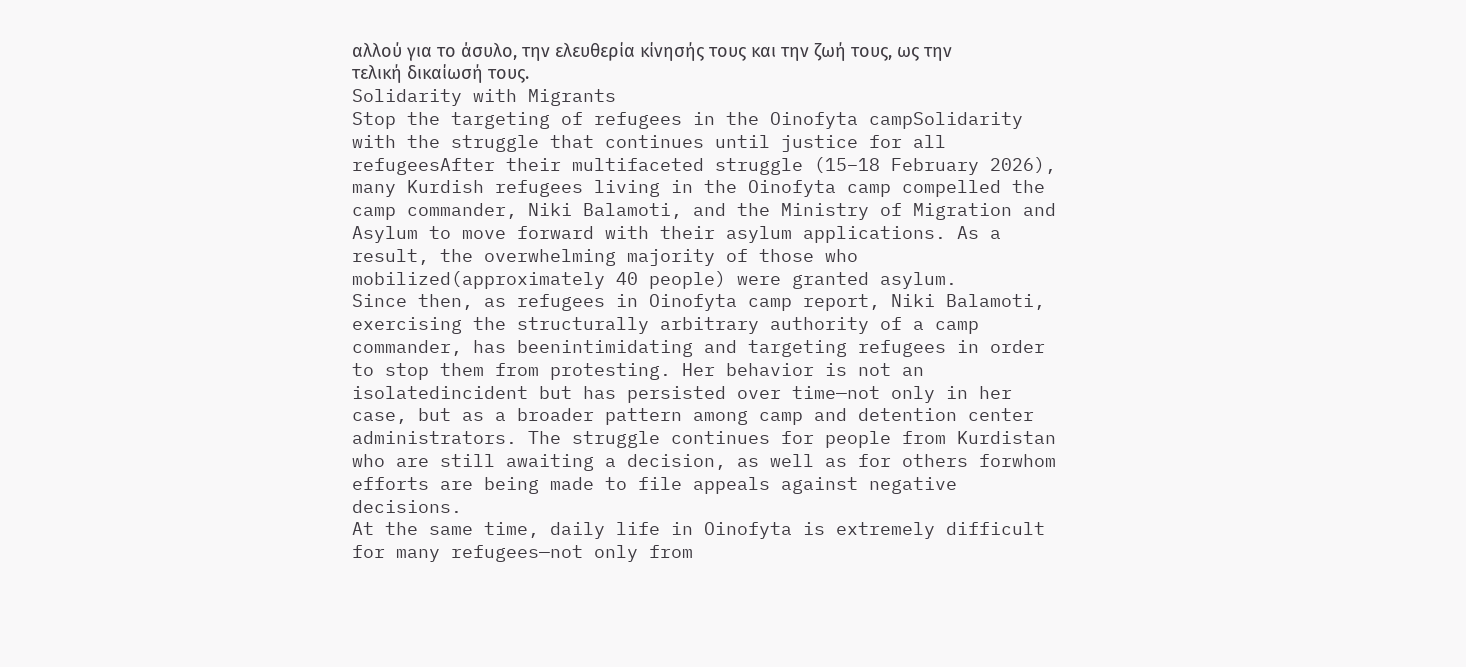αλλού για το άσυλο, την ελευθερία κίνησής τους και την ζωή τους, ως την τελική δικαίωσή τους.
Solidarity with Migrants
Stop the targeting of refugees in the Oinofyta campSolidarity with the struggle that continues until justice for all refugeesAfter their multifaceted struggle (15–18 February 2026), many Kurdish refugees living in the Oinofyta camp compelled the camp commander, Niki Balamoti, and the Ministry of Migration and Asylum to move forward with their asylum applications. As a result, the overwhelming majority of those who mobilized(approximately 40 people) were granted asylum.
Since then, as refugees in Oinofyta camp report, Niki Balamoti, exercising the structurally arbitrary authority of a camp commander, has beenintimidating and targeting refugees in order to stop them from protesting. Her behavior is not an isolatedincident but has persisted over time—not only in her case, but as a broader pattern among camp and detention center administrators. The struggle continues for people from Kurdistan who are still awaiting a decision, as well as for others forwhom efforts are being made to file appeals against negative decisions.
At the same time, daily life in Oinofyta is extremely difficult for many refugees—not only from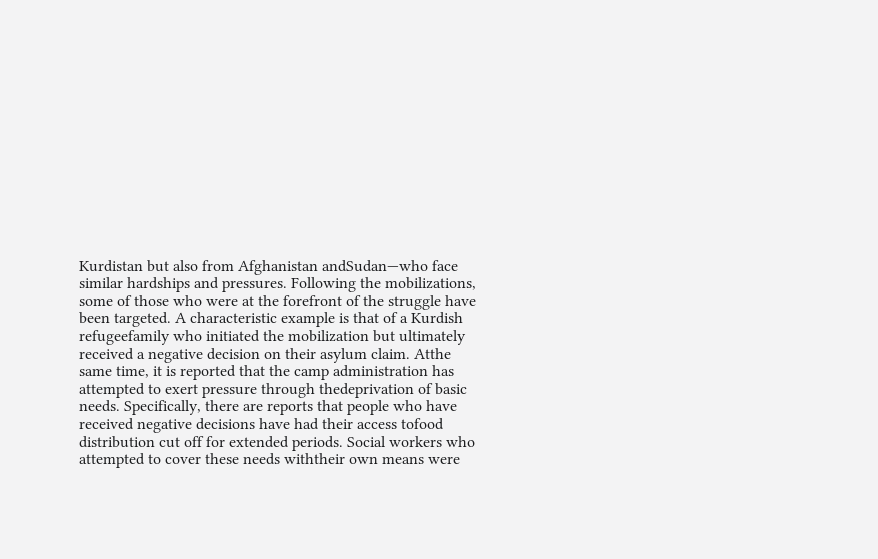Kurdistan but also from Afghanistan andSudan—who face similar hardships and pressures. Following the mobilizations, some of those who were at the forefront of the struggle have been targeted. A characteristic example is that of a Kurdish refugeefamily who initiated the mobilization but ultimately received a negative decision on their asylum claim. Atthe same time, it is reported that the camp administration has attempted to exert pressure through thedeprivation of basic needs. Specifically, there are reports that people who have received negative decisions have had their access tofood distribution cut off for extended periods. Social workers who attempted to cover these needs withtheir own means were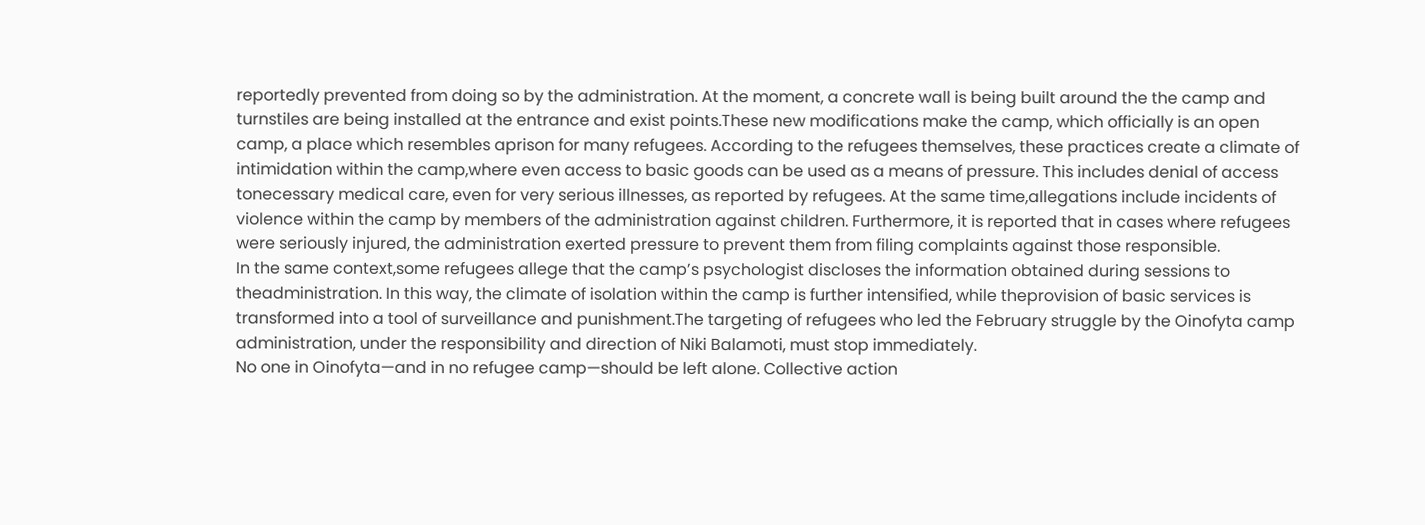reportedly prevented from doing so by the administration. At the moment, a concrete wall is being built around the the camp and turnstiles are being installed at the entrance and exist points.These new modifications make the camp, which officially is an open camp, a place which resembles aprison for many refugees. According to the refugees themselves, these practices create a climate of intimidation within the camp,where even access to basic goods can be used as a means of pressure. This includes denial of access tonecessary medical care, even for very serious illnesses, as reported by refugees. At the same time,allegations include incidents of violence within the camp by members of the administration against children. Furthermore, it is reported that in cases where refugees were seriously injured, the administration exerted pressure to prevent them from filing complaints against those responsible.
In the same context,some refugees allege that the camp’s psychologist discloses the information obtained during sessions to theadministration. In this way, the climate of isolation within the camp is further intensified, while theprovision of basic services is transformed into a tool of surveillance and punishment.The targeting of refugees who led the February struggle by the Oinofyta camp administration, under the responsibility and direction of Niki Balamoti, must stop immediately.
No one in Oinofyta—and in no refugee camp—should be left alone. Collective action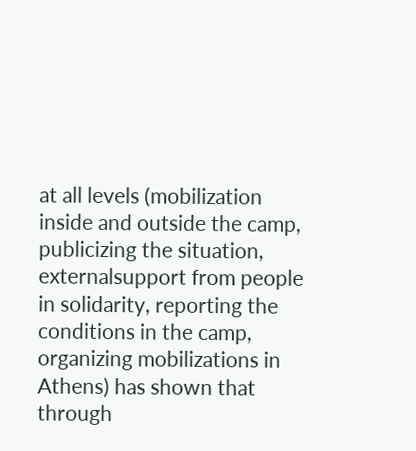at all levels (mobilization inside and outside the camp, publicizing the situation, externalsupport from people in solidarity, reporting the conditions in the camp, organizing mobilizations in Athens) has shown that through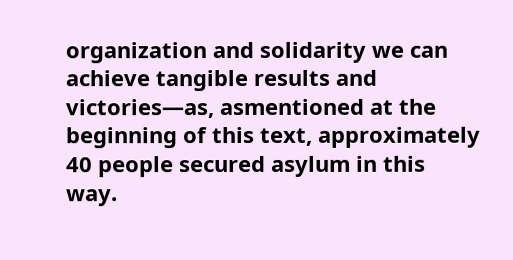organization and solidarity we can achieve tangible results and victories—as, asmentioned at the beginning of this text, approximately 40 people secured asylum in this way.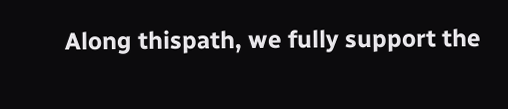Along thispath, we fully support the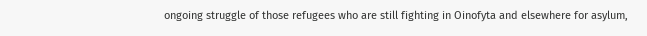ongoing struggle of those refugees who are still fighting in Oinofyta and elsewhere for asylum,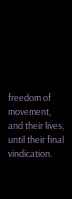freedom of movement, and their lives, until their final vindication.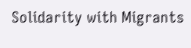Solidarity with Migrants